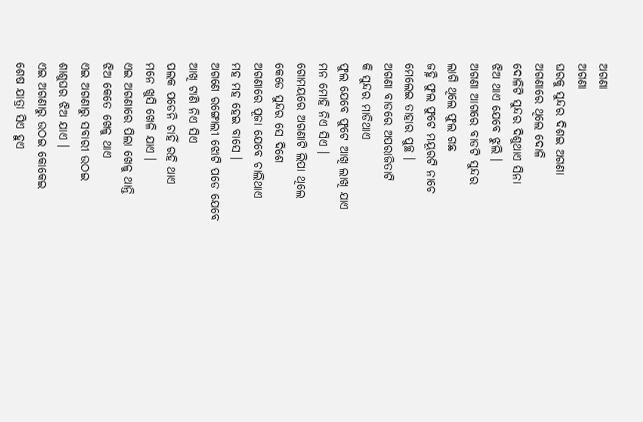ଅଗଣା
ଅଗଣା
ଘରକୁ ସୁନ୍ଦର ଦିଶଇ ଅଗଣା
ଅଗଣାରେ ଥିଲେ ଦୋଳି
ଦୋଳିଟି ସୁନ୍ଦର ଦିଶୁଥାଏ ସିନା
ଝିଅ ଥାଏ ଯେବେ ଝୁଲି ।
ଅଗଣା ଆଗରେ ବାଡଟି ସୁନ୍ଦର
ଲାଗି ଥିଲେ ଫୁଲ ଗଛ
ଜହ୍ନି ଫୁଲ ଫୁଟେ ମୟୂରଟି ନାଚେ
ମେଲେଇ ତାହାର ପୁଚ୍ଛ ।
ଅଗଣା ବାଡରେ ଅପରାଜିତାଟି
କି ସୁନ୍ଦର ମାଡିଥାଏ
ଫୁଲ ଯେବେ ଫୁଟେ ଆଖି ଲାଖି ଯାଏ
ମନ ମୋହି ନିଏ ସିଏ ।
ଗୋମୟରେ ଅଗଣାଟି ଲିପା ଥିଲେ
କେଡେ ସୁନ୍ଦର ସେ ଦିଶେ
ଅଗଣାରେ ପୂଜା ଯେବେ ଚାଲିଥାଏ
ମହ ମହ ହେଇ ବାସେ ।
ଅଗଣେ ରଙ୍ଗୋଲୀ ଝୋଟି ପଡେ ଯେବେ
ଆଖି ଟାଣି ନିଏ ସିଏ
ପଲକ ପଡେନି ଚାହିଁ ରହି ଥାଏ
ମନେ ଖୁସି ଖେଳି ଯାଏ ।
ଏଇ ଅଗଣାରେ ପିଲା ଖେଳୁ ଥାନ୍ତି
ଝିଅ କେତେ ଖେଳୁ ଥାଏ
ଏଇ ଅଗଣାରୁ ସବାରୀ ଉଠଇ
ଶାଶୁଘର ଝିଅ ଯାଏ ।
ଏଇ ଅଗଣାରୁ ଉଠଇ କୋକେଇ
ଶେଷ ଯାତ୍ରା ସିଏ ହୁଏ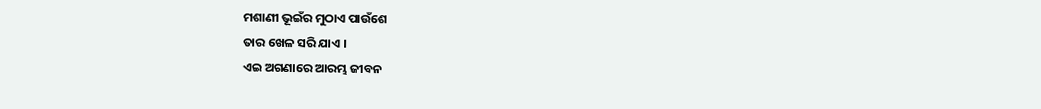ମଶାଣୀ ଭୂଇଁର ମୁଠାଏ ପାଉଁଶେ
ତାର ଖେଳ ସରି ଯାଏ ।
ଏଇ ଅଗଣାରେ ଆରମ୍ଭ ଜୀବନ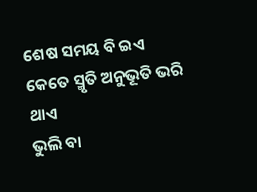ଶେଷ ସମୟ ବି ଇଏ
କେତେ ସ୍ମୃତି ଅନୁଭୂତି ଭରି ଥାଏ
ଭୁଲି ବା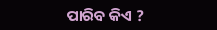ପାରିବ କିଏ ?